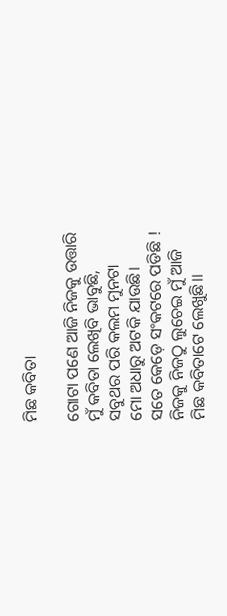ମିଛ କବିତା

ଗୋଟା ପଣେ ଆଜି ନିଜକୁ ଉତ୍ତାରି
ମୁଁ କବିତା ଲେଖିବି ଭାବୁଛି,
ସବୁଥର ପରି କଲମ ମୁନଟା
ମୋ ଅଧାରୁ ଅଟକି ଯାଉଛି।
ସତେ କେଡ଼େ ସଂକଟରେ ପଡିଛି !
ନିଜକୁ ନିଜଠୁ ଲୁଚେଇ ମୁଁ ଆଜି
ମିଛ କବିତାଟେ ଲେଖୁଛି।।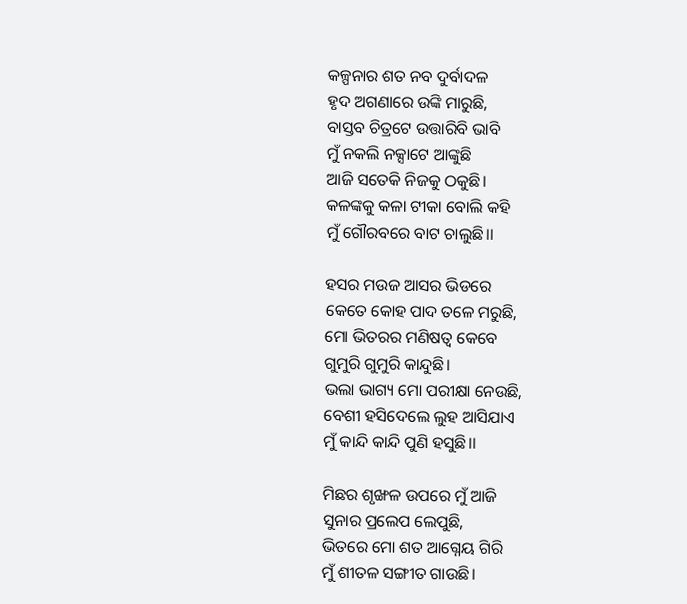କଳ୍ପନାର ଶତ ନବ ଦୁର୍ବାଦଳ
ହୃଦ ଅଗଣାରେ ଉଙ୍କି ମାରୁଛି,
ବାସ୍ତବ ଚିତ୍ରଟେ ଉତ୍ତାରିବି ଭାବି
ମୁଁ ନକଲି ନକ୍ସାଟେ ଆଙ୍କୁଛି
ଆଜି ସତେକି ନିଜକୁ ଠକୁଛି।
କଳଙ୍କକୁ କଳା ଟୀକା ବୋଲି କହି
ମୁଁ ଗୌରବରେ ବାଟ ଚାଲୁଛି।।

ହସର ମଉଜ ଆସର ଭିଡରେ
କେତେ କୋହ ପାଦ ତଳେ ମରୁଛି,
ମୋ ଭିତରର ମଣିଷତ୍ୱ କେବେ
ଗୁମୁରି ଗୁମୁରି କାନ୍ଦୁଛି।
ଭଲା ଭାଗ୍ୟ ମୋ ପରୀକ୍ଷା ନେଉଛି,
ବେଶୀ ହସିଦେଲେ ଲୁହ ଆସିଯାଏ
ମୁଁ କାନ୍ଦି କାନ୍ଦି ପୁଣି ହସୁଛି।।

ମିଛର ଶୃଙ୍ଖଳ ଉପରେ ମୁଁ ଆଜି
ସୁନାର ପ୍ରଲେପ ଲେପୁଛି,
ଭିତରେ ମୋ ଶତ ଆଗ୍ନେୟ ଗିରି
ମୁଁ ଶୀତଳ ସଙ୍ଗୀତ ଗାଉଛି।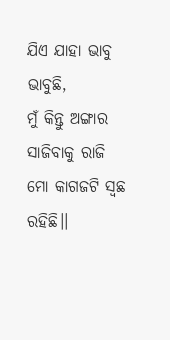ଯିଏ ଯାହା ଭାବୁ ଭାବୁଛି,
ମୁଁ କିନ୍ତୁ ଅଙ୍ଗାର ସାଜିବାକୁ ରାଜି
ମୋ କାଗଜଟି ସ୍ୱଛ ରହିଛି।।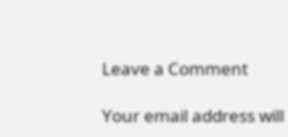Leave a Comment

Your email address will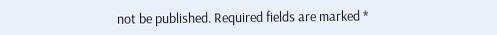not be published. Required fields are marked *